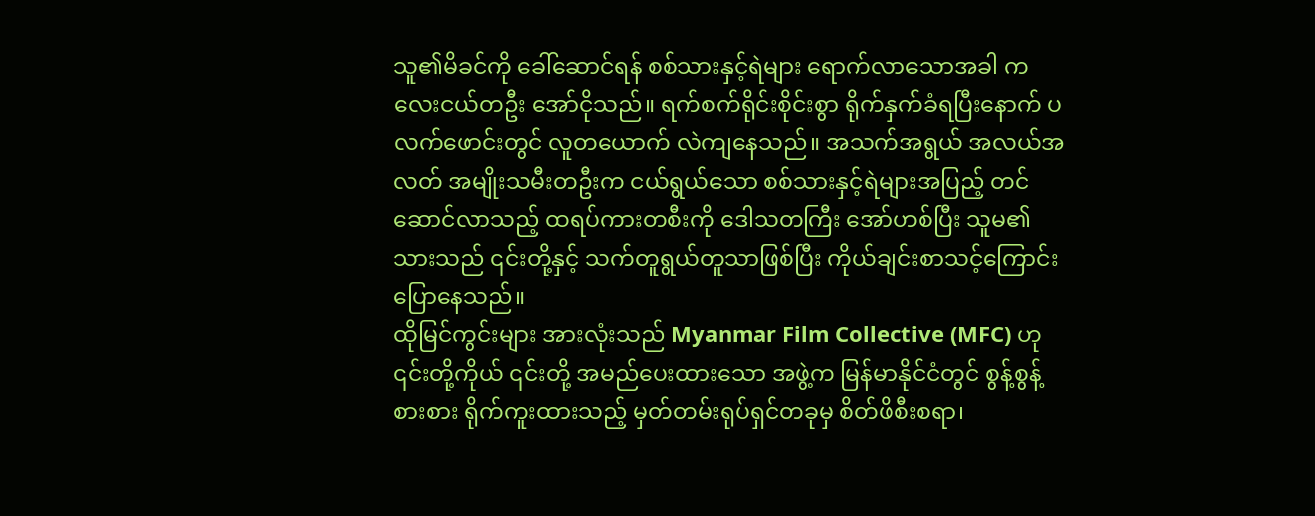သူ၏မိခင်ကို ခေါ်ဆောင်ရန် စစ်သားနှင့်ရဲများ ရောက်လာသောအခါ ကလေးငယ်တဦး အော်ငိုသည်။ ရက်စက်ရိုင်းစိုင်းစွာ ရိုက်နှက်ခံရပြီးနောက် ပလက်ဖောင်းတွင် လူတယောက် လဲကျနေသည်။ အသက်အရွယ် အလယ်အလတ် အမျိုးသမီးတဦးက ငယ်ရွယ်သော စစ်သားနှင့်ရဲများအပြည့် တင်ဆောင်လာသည့် ထရပ်ကားတစီးကို ဒေါသတကြီး အော်ဟစ်ပြီး သူမ၏သားသည် ၎င်းတို့နှင့် သက်တူရွယ်တူသာဖြစ်ပြီး ကိုယ်ချင်းစာသင့်ကြောင်း ပြောနေသည်။
ထိုမြင်ကွင်းများ အားလုံးသည် Myanmar Film Collective (MFC) ဟု ၎င်းတို့ကိုယ် ၎င်းတို့ အမည်ပေးထားသော အဖွဲ့က မြန်မာနိုင်ငံတွင် စွန့်စွန့်စားစား ရိုက်ကူးထားသည့် မှတ်တမ်းရုပ်ရှင်တခုမှ စိတ်ဖိစီးစရာ၊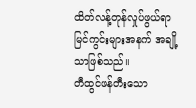ထိတ်လန့်တုန်လှုပ်ဖွယ်ရာ မြင်ကွင်းများအနက် အချို့သာဖြစ်သည်။
တီထွင်ဖန်တီးသော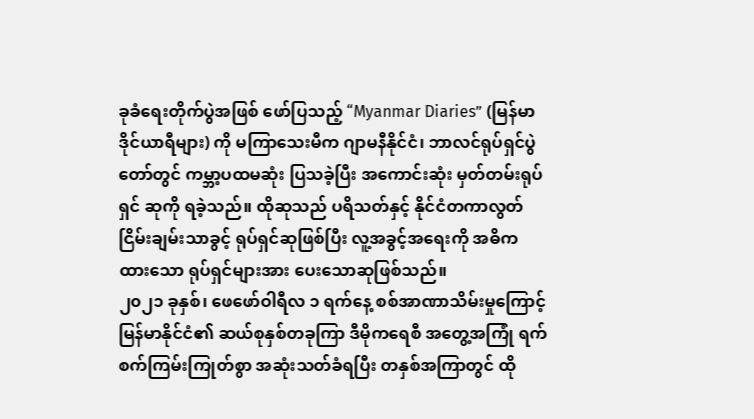ခုခံရေးတိုက်ပွဲအဖြစ် ဖော်ပြသည့် “Myanmar Diaries” (မြန်မာဒိုင်ယာရီများ) ကို မကြာသေးမီက ဂျာမနီနိုင်ငံ၊ ဘာလင်ရုပ်ရှင်ပွဲတော်တွင် ကမ္ဘာ့ပထမဆုံး ပြသခဲ့ပြီး အကောင်းဆုံး မှတ်တမ်းရုပ်ရှင် ဆုကို ရခဲ့သည်။ ထိုဆုသည် ပရိသတ်နှင့် နိုင်ငံတကာလွတ်ငြိမ်းချမ်းသာခွင့် ရုပ်ရှင်ဆုဖြစ်ပြီး လူ့အခွင့်အရေးကို အဓိကထားသော ရုပ်ရှင်များအား ပေးသောဆုဖြစ်သည်။
၂၀၂၁ ခုနှစ်၊ ဖေဖော်ဝါရီလ ၁ ရက်နေ့ စစ်အာဏာသိမ်းမှုကြောင့် မြန်မာနိုင်ငံ၏ ဆယ်စုနှစ်တခုကြာ ဒီမိုကရေစီ အတွေ့အကြုံ ရက်စက်ကြမ်းကြုတ်စွာ အဆုံးသတ်ခံရပြီး တနှစ်အကြာတွင် ထို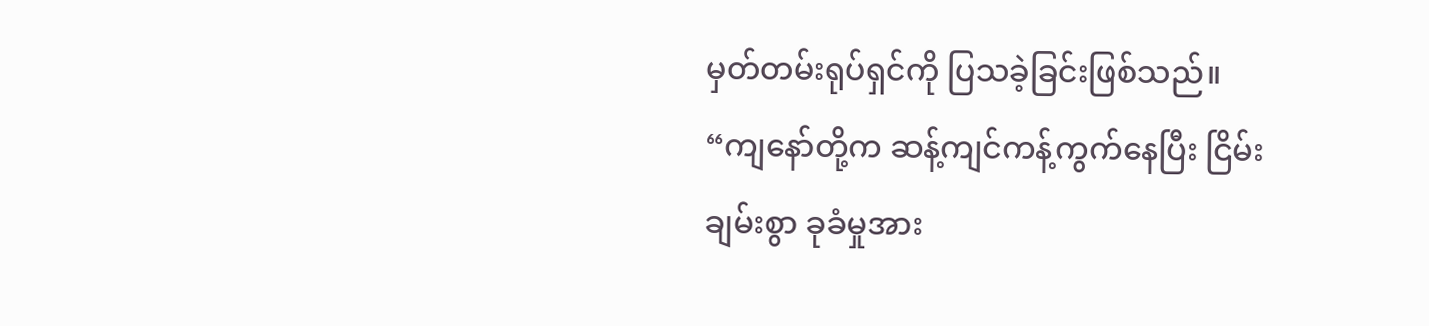မှတ်တမ်းရုပ်ရှင်ကို ပြသခဲ့ခြင်းဖြစ်သည်။
“ကျနော်တို့က ဆန့်ကျင်ကန့်ကွက်နေပြီး ငြိမ်းချမ်းစွာ ခုခံမှုအား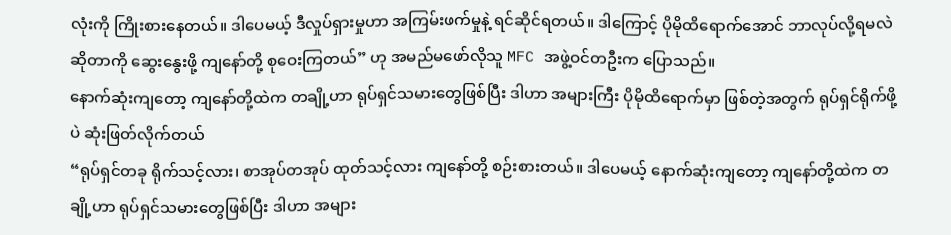လုံးကို ကြိုးစားနေတယ်။ ဒါပေမယ့် ဒီလှုပ်ရှားမှုဟာ အကြမ်းဖက်မှုနဲ့ ရင်ဆိုင်ရတယ်။ ဒါကြောင့် ပိုမိုထိရောက်အောင် ဘာလုပ်လို့ရမလဲ ဆိုတာကို ဆွေးနွေးဖို့ ကျနော်တို့ စုဝေးကြတယ်” ဟု အမည်မဖော်လိုသူ MFC အဖွဲ့ဝင်တဦးက ပြောသည်။
နောက်ဆုံးကျတော့ ကျနော်တို့ထဲက တချို့ဟာ ရုပ်ရှင်သမားတွေဖြစ်ပြီး ဒါဟာ အများကြီး ပိုမိုထိရောက်မှာ ဖြစ်တဲ့အတွက် ရုပ်ရှင်ရိုက်ဖို့ပဲ ဆုံးဖြတ်လိုက်တယ်
“ရုပ်ရှင်တခု ရိုက်သင့်လား၊ စာအုပ်တအုပ် ထုတ်သင့်လား ကျနော်တို့ စဉ်းစားတယ်။ ဒါပေမယ့် နောက်ဆုံးကျတော့ ကျနော်တို့ထဲက တချို့ဟာ ရုပ်ရှင်သမားတွေဖြစ်ပြီး ဒါဟာ အများ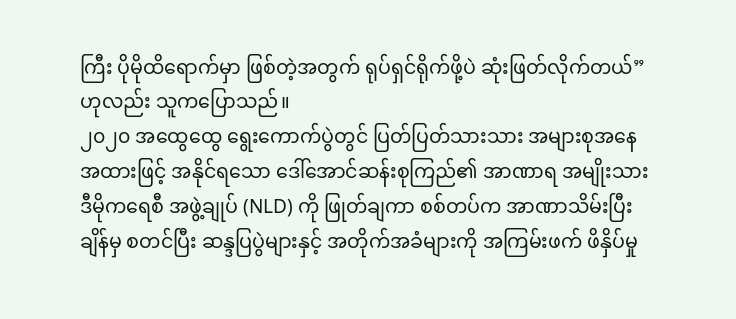ကြီး ပိုမိုထိရောက်မှာ ဖြစ်တဲ့အတွက် ရုပ်ရှင်ရိုက်ဖို့ပဲ ဆုံးဖြတ်လိုက်တယ်” ဟုလည်း သူကပြောသည်။
၂၀၂၀ အထွေထွေ ရွေးကောက်ပွဲတွင် ပြတ်ပြတ်သားသား အများစုအနေအထားဖြင့် အနိုင်ရသော ဒေါ်အောင်ဆန်းစုကြည်၏ အာဏာရ အမျိုးသားဒီမိုကရေစီ အဖွဲ့ချုပ် (NLD) ကို ဖြုတ်ချကာ စစ်တပ်က အာဏာသိမ်းပြီးချိန်မှ စတင်ပြီး ဆန္ဒပြပွဲများနှင့် အတိုက်အခံများကို အကြမ်းဖက် ဖိနှိပ်မှု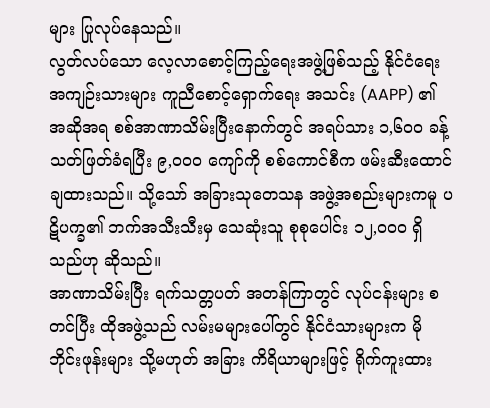များ ပြုလုပ်နေသည်။
လွတ်လပ်သော လေ့လာစောင့်ကြည့်ရေးအဖွဲ့ဖြစ်သည့် နိုင်ငံရေးအကျဉ်းသားများ ကူညီစောင့်ရှောက်ရေး အသင်း (AAPP) ၏ အဆိုအရ စစ်အာဏာသိမ်းပြီးနောက်တွင် အရပ်သား ၁,၆၀၀ ခန့် သတ်ဖြတ်ခံရပြီး ၉,၀၀၀ ကျော်ကို စစ်ကောင်စီက ဖမ်းဆီးထောင်ချထားသည်။ သို့သော် အခြားသုတေသန အဖွဲ့အစည်းများကမူ ပဋိပက္ခ၏ ဘက်အသီးသီးမှ သေဆုံးသူ စုစုပေါင်း ၁၂,၀၀၀ ရှိသည်ဟု ဆိုသည်။
အာဏာသိမ်းပြီး ရက်သတ္တပတ် အတန်ကြာတွင် လုပ်ငန်းများ စတင်ပြီး ထိုအဖွဲ့သည် လမ်းမများပေါ်တွင် နိုင်ငံသားများက မိုဘိုင်းဖုန်းများ သို့မဟုတ် အခြား ကိရိယာများဖြင့် ရိုက်ကူးထား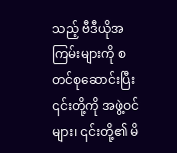သည့် ဗီဒီယိုအကြမ်းများကို စတင်စုဆောင်းပြီး ၎င်းတို့ကို အဖွဲ့ဝင်များ၊ ၎င်းတို့၏ မိ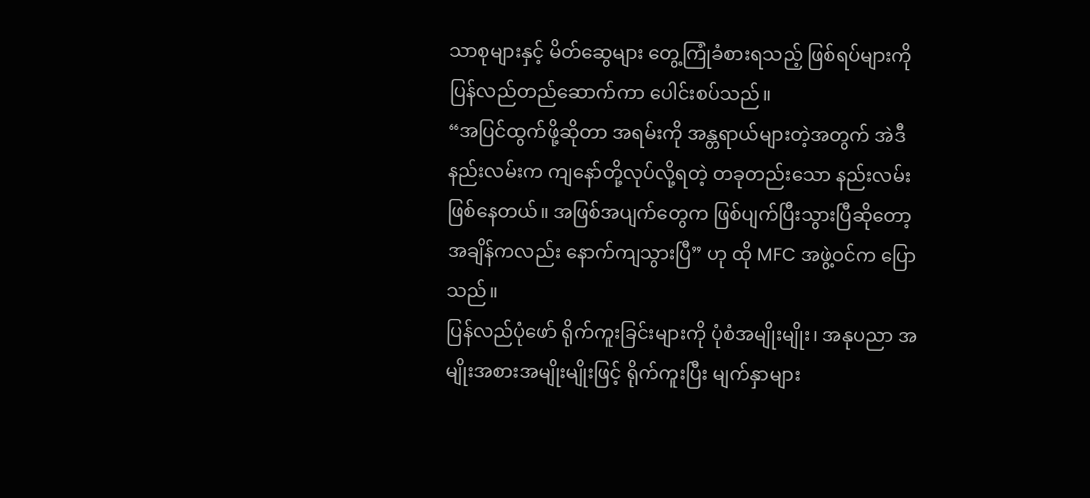သာစုများနှင့် မိတ်ဆွေများ တွေ့ကြုံခံစားရသည့် ဖြစ်ရပ်များကို ပြန်လည်တည်ဆောက်ကာ ပေါင်းစပ်သည်။
“အပြင်ထွက်ဖို့ဆိုတာ အရမ်းကို အန္တရာယ်များတဲ့အတွက် အဲဒီနည်းလမ်းက ကျနော်တို့လုပ်လို့ရတဲ့ တခုတည်းသော နည်းလမ်းဖြစ်နေတယ်။ အဖြစ်အပျက်တွေက ဖြစ်ပျက်ပြီးသွားပြီဆိုတော့ အချိန်ကလည်း နောက်ကျသွားပြီ” ဟု ထို MFC အဖွဲ့ဝင်က ပြောသည်။
ပြန်လည်ပုံဖော် ရိုက်ကူးခြင်းများကို ပုံစံအမျိုးမျိုး၊ အနုပညာ အမျိုးအစားအမျိုးမျိုးဖြင့် ရိုက်ကူးပြီး မျက်နှာများ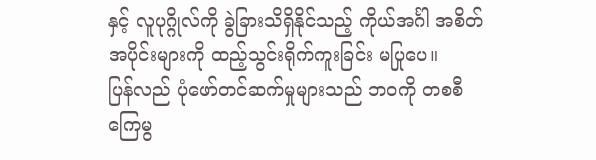နှင့် လူပုဂ္ဂိုလ်ကို ခွဲခြားသိရှိနိုင်သည့် ကိုယ်အင်္ဂါ အစိတ်အပိုင်းများကို ထည့်သွင်းရိုက်ကူးခြင်း မပြုပေ။
ပြန်လည် ပုံဖော်တင်ဆက်မှုများသည် ဘဝကို တစစီ ကြေမွ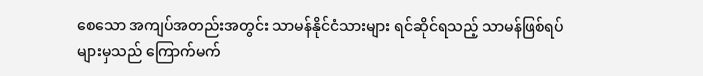စေသော အကျပ်အတည်းအတွင်း သာမန်နိုင်ငံသားများ ရင်ဆိုင်ရသည့် သာမန်ဖြစ်ရပ်များမှသည် ကြောက်မက်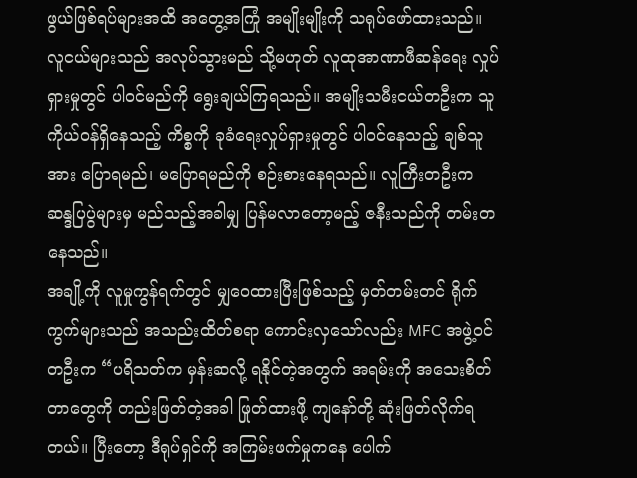ဖွယ်ဖြစ်ရပ်များအထိ အတွေ့အကြုံ အမျိုးမျိုးကို သရုပ်ဖော်ထားသည်။
လူငယ်များသည် အလုပ်သွားမည် သို့မဟုတ် လူထုအာဏာဖီဆန်ရေး လှုပ်ရှားမှုတွင် ပါဝင်မည်ကို ရွေးချယ်ကြရသည်။ အမျိုးသမီးငယ်တဦးက သူကိုယ်ဝန်ရှိနေသည့် ကိစ္စကို ခုခံရေးလှုပ်ရှားမှုတွင် ပါဝင်နေသည့် ချစ်သူအား ပြောရမည်၊ မပြောရမည်ကို စဉ်းစားနေရသည်။ လူကြီးတဦးက ဆန္ဒပြပွဲများမှ မည်သည့်အခါမျှ ပြန်မလာတော့မည့် ဇနီးသည်ကို တမ်းတနေသည်။
အချို့ကို လူမှုကွန်ရက်တွင် မျှဝေထားပြီးဖြစ်သည့် မှတ်တမ်းတင် ရိုက်ကွက်များသည် အသည်းထိတ်စရာ ကောင်းလှသော်လည်း MFC အဖွဲ့ဝင်တဦးက “ပရိသတ်က မှန်းဆလို့ ရနိုင်တဲ့အတွက် အရမ်းကို အသေးစိတ်တာတွေကို တည်းဖြတ်တဲ့အခါ ဖြုတ်ထားဖို့ ကျနော်တို့ ဆုံးဖြတ်လိုက်ရတယ်။ ပြီးတော့ ဒီရုပ်ရှင်ကို အကြမ်းဖက်မှုကနေ ပေါက်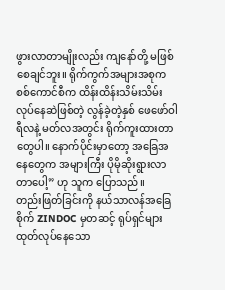ဖွားလာတာမျိုးလည်း ကျနော်တို့ မဖြစ်စေချင်ဘူး။ ရိုက်ကွက်အများအစုက စစ်ကောင်စီက ထိန်းထိန်းသိမ်းသိမ်း လုပ်နေဆဲဖြစ်တဲ့ လွန်ခဲ့တဲ့နှစ် ဖေဖော်ဝါရီလနဲ့ မတ်လအတွင်း ရိုက်ကူးထားတာတွေပါ။ နောက်ပိုင်းမှာတော့ အခြေအနေတွေက အများကြီး ပိုမိုဆိုးရွားလာတာပေါ့” ဟု သူက ပြောသည်။
တည်းဖြတ်ခြင်းကို နယ်သာလန်အခြေစိုက် ZINDOC မှတဆင့် ရုပ်ရှင်များ ထုတ်လုပ်နေသော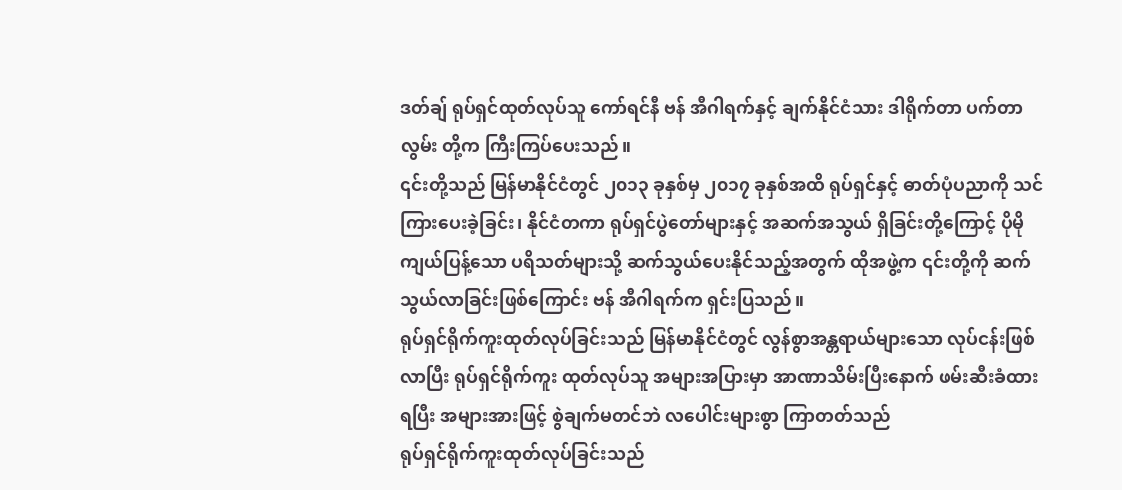ဒတ်ချ် ရုပ်ရှင်ထုတ်လုပ်သူ ကော်ရင်နီ ဗန် အီဂါရက်နှင့် ချက်နိုင်ငံသား ဒါရိုက်တာ ပက်တာ လွမ်း တို့က ကြီးကြပ်ပေးသည်။
၎င်းတို့သည် မြန်မာနိုင်ငံတွင် ၂၀၁၃ ခုနှစ်မှ ၂၀၁၇ ခုနှစ်အထိ ရုပ်ရှင်နှင့် ဓာတ်ပုံပညာကို သင်ကြားပေးခဲ့ခြင်း၊ နိုင်ငံတကာ ရုပ်ရှင်ပွဲတော်များနှင့် အဆက်အသွယ် ရှိခြင်းတို့ကြောင့် ပိုမိုကျယ်ပြန့်သော ပရိသတ်များသို့ ဆက်သွယ်ပေးနိုင်သည့်အတွက် ထိုအဖွဲ့က ၎င်းတို့ကို ဆက်သွယ်လာခြင်းဖြစ်ကြောင်း ဗန် အီဂါရက်က ရှင်းပြသည်။
ရုပ်ရှင်ရိုက်ကူးထုတ်လုပ်ခြင်းသည် မြန်မာနိုင်ငံတွင် လွန်စွာအန္တရာယ်များသော လုပ်ငန်းဖြစ်လာပြီး ရုပ်ရှင်ရိုက်ကူး ထုတ်လုပ်သူ အများအပြားမှာ အာဏာသိမ်းပြီးနောက် ဖမ်းဆီးခံထားရပြီး အများအားဖြင့် စွဲချက်မတင်ဘဲ လပေါင်းများစွာ ကြာတတ်သည်
ရုပ်ရှင်ရိုက်ကူးထုတ်လုပ်ခြင်းသည်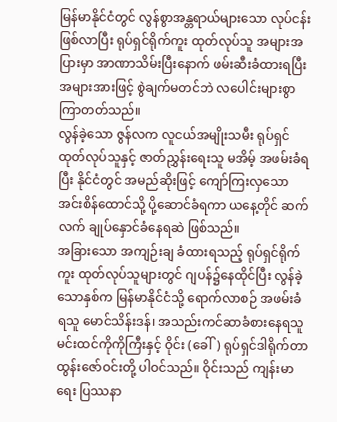မြန်မာနိုင်ငံတွင် လွန်စွာအန္တရာယ်များသော လုပ်ငန်းဖြစ်လာပြီး ရုပ်ရှင်ရိုက်ကူး ထုတ်လုပ်သူ အများအပြားမှာ အာဏာသိမ်းပြီးနောက် ဖမ်းဆီးခံထားရပြီး အများအားဖြင့် စွဲချက်မတင်ဘဲ လပေါင်းများစွာ ကြာတတ်သည်။
လွန်ခဲ့သော ဇွန်လက လူငယ်အမျိုးသမီး ရုပ်ရှင်ထုတ်လုပ်သူနှင့် ဇာတ်ညွှန်းရေးသူ မအိမ့် အဖမ်းခံရပြီး နိုင်ငံတွင် အမည်ဆိုးဖြင့် ကျော်ကြးလှသော အင်းစိန်ထောင်သို့ ပို့ဆောင်ခံရကာ ယနေ့တိုင် ဆက်လက် ချုပ်နှောင်ခံနေရဆဲ ဖြစ်သည်။
အခြားသော အကျဉ်းချ ခံထားရသည့် ရုပ်ရှင်ရိုက်ကူး ထုတ်လုပ်သူများတွင် ဂျပန်၌နေထိုင်ပြီး လွန်ခဲ့သောနှစ်က မြန်မာနိုင်ငံသို့ ရောက်လာစဉ် အဖမ်းခံရသူ မောင်သိန်းဒန်၊ အသည်းကင်ဆာခံစားနေရသူ မင်းထင်ကိုကိုကြီးနှင့် ဝိုင်း (ခေါ်) ရုပ်ရှင်ဒါရိုက်တာ ထွန်းဇော်ဝင်းတို့ ပါဝင်သည်။ ဝိုင်းသည် ကျန်းမာရေး ပြဿနာ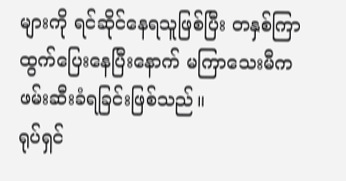များကို ရင်ဆိုင်နေရသူဖြစ်ပြီး တနှစ်ကြာ ထွက်ပြေးနေပြီးနောက် မကြာသေးမီက ဖမ်းဆီးခံရခြင်းဖြစ်သည်။
ရုပ်ရှင်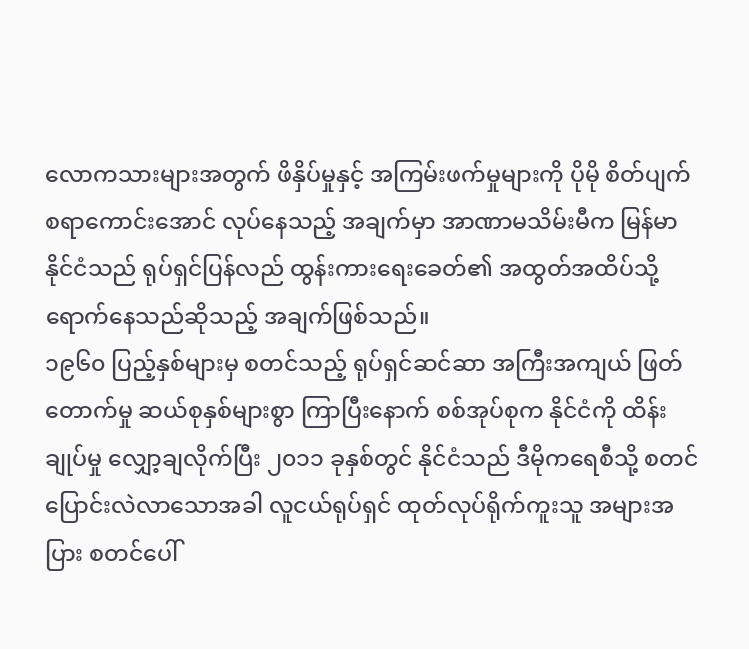လောကသားများအတွက် ဖိနှိပ်မှုနှင့် အကြမ်းဖက်မှုများကို ပိုမို စိတ်ပျက်စရာကောင်းအောင် လုပ်နေသည့် အချက်မှာ အာဏာမသိမ်းမီက မြန်မာနိုင်ငံသည် ရုပ်ရှင်ပြန်လည် ထွန်းကားရေးခေတ်၏ အထွတ်အထိပ်သို့ ရောက်နေသည်ဆိုသည့် အချက်ဖြစ်သည်။
၁၉၆၀ ပြည့်နှစ်များမှ စတင်သည့် ရုပ်ရှင်ဆင်ဆာ အကြီးအကျယ် ဖြတ်တောက်မှု ဆယ်စုနှစ်များစွာ ကြာပြီးနောက် စစ်အုပ်စုက နိုင်ငံကို ထိန်းချုပ်မှု လျှော့ချလိုက်ပြီး ၂၀၁၁ ခုနှစ်တွင် နိုင်ငံသည် ဒီမိုကရေစီသို့ စတင် ပြောင်းလဲလာသောအခါ လူငယ်ရုပ်ရှင် ထုတ်လုပ်ရိုက်ကူးသူ အများအပြား စတင်ပေါ်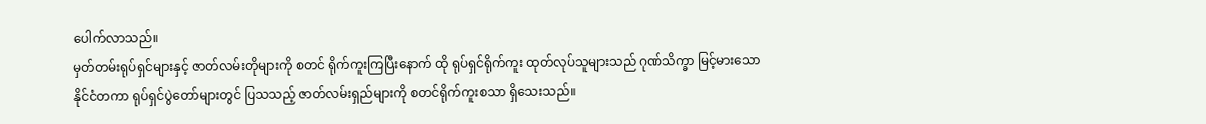ပေါက်လာသည်။
မှတ်တမ်းရုပ်ရှင်များနှင့် ဇာတ်လမ်းတိုများကို စတင် ရိုက်ကူးကြပြီးနောက် ထို ရုပ်ရှင်ရိုက်ကူး ထုတ်လုပ်သူများသည် ဂုဏ်သိက္ခာ မြင့်မားသော နိုင်ငံတကာ ရုပ်ရှင်ပွဲတော်များတွင် ပြသသည့် ဇာတ်လမ်းရှည်များကို စတင်ရိုက်ကူးစသာ ရှိသေးသည်။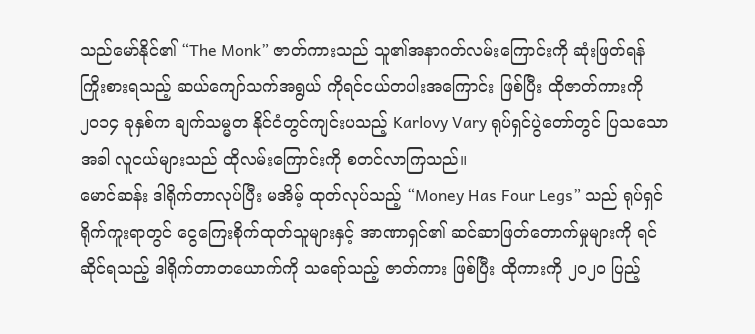သည်မော်နိုင်၏ “The Monk” ဇာတ်ကားသည် သူ၏အနာဂတ်လမ်းကြောင်းကို ဆုံးဖြတ်ရန် ကြိုးစားရသည့် ဆယ်ကျော်သက်အရွယ် ကိုရင်ငယ်တပါးအကြောင်း ဖြစ်ပြီး ထိုဇာတ်ကားကို ၂၀၁၄ ခုနှစ်က ချက်သမ္မတ နိုင်ငံတွင်ကျင်းပသည့် Karlovy Vary ရုပ်ရှင်ပွဲတော်တွင် ပြသသောအခါ လူငယ်များသည် ထိုလမ်းကြောင်းကို စတင်လာကြသည်။
မောင်ဆန်း ဒါရိုက်တာလုပ်ပြီး မအိမ့် ထုတ်လုပ်သည့် “Money Has Four Legs” သည် ရုပ်ရှင်ရိုက်ကူးရာတွင် ငွေကြေးစိုက်ထုတ်သူများနှင့် အာဏာရှင်၏ ဆင်ဆာဖြတ်တောက်မှုများကို ရင်ဆိုင်ရသည့် ဒါရိုက်တာတယောက်ကို သရော်သည့် ဇာတ်ကား ဖြစ်ပြီး ထိုကားကို ၂၀၂၀ ပြည့်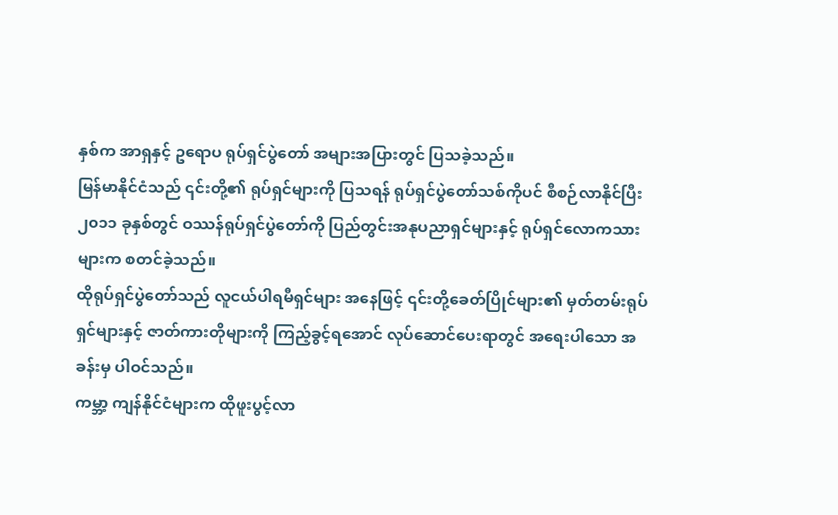နှစ်က အာရှနှင့် ဥရောပ ရုပ်ရှင်ပွဲတော် အများအပြားတွင် ပြသခဲ့သည်။
မြန်မာနိုင်ငံသည် ၎င်းတို့၏ ရုပ်ရှင်များကို ပြသရန် ရုပ်ရှင်ပွဲတော်သစ်ကိုပင် စီစဉ်လာနိုင်ပြီး ၂၀၁၁ ခုနှစ်တွင် ဝဿန်ရုပ်ရှင်ပွဲတော်ကို ပြည်တွင်းအနုပညာရှင်များနှင့် ရုပ်ရှင်လောကသားများက စတင်ခဲ့သည်။
ထိုရုပ်ရှင်ပွဲတော်သည် လူငယ်ပါရမီရှင်များ အနေဖြင့် ၎င်းတို့ခေတ်ပြိုင်များ၏ မှတ်တမ်းရုပ်ရှင်များနှင့် ဇာတ်ကားတိုများကို ကြည့်ခွင့်ရအောင် လုပ်ဆောင်ပေးရာတွင် အရေးပါသော အခန်းမှ ပါဝင်သည်။
ကမ္ဘာ့ ကျန်နိုင်ငံများက ထိုဖူးပွင့်လာ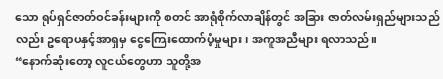သော ရုပ်ရှင်ဇာတ်ဝင်ခန်းများကို စတင် အာရုံစိုက်လာချိန်တွင် အခြား ဇာတ်လမ်းရှည်များသည်လည်း ဥရောပနှင့်အာရှမှ ငွေကြေးထောက်ပံ့မှုများ၊ အကူအညီများ ရလာသည်။
“နောက်ဆုံးတော့ လူငယ်တွေဟာ သူတို့အ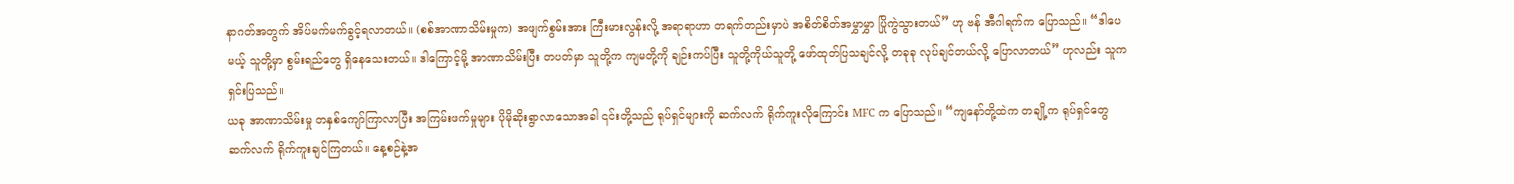နာဂတ်အတွက် အိပ်မက်မက်ခွင့်ရလာတယ်။ (စစ်အာဏာသိမ်းမှုက) အဖျက်စွမ်းအား ကြီးမားလွန်းလို့ အရာရာဟာ တရက်တည်းမှာပဲ အစိတ်စိတ်အမွှာမွှာ ပြိုကွဲသွားတယ်” ဟု ဗန် အီဂါရက်က ပြောသည်။ “ဒါပေမယ့် သူတို့မှာ စွမ်းရည်တွေ ရှိနေသေးတယ်။ ဒါကြောင့်မို့ အာဏာသိမ်းပြီး တပတ်မှာ သူတို့က ကျမတို့ကို ချဉ်းကပ်ပြီး သူတို့ကိုယ်သူတို့ ဖော်ထုတ်ပြသချင်လို့ တခုခု လုပ်ချင်တယ်လို့ ပြောလာတယ်” ဟုလည်း သူကရှင်းပြသည်။
ယခု အာဏာသိမ်းမှု တနှစ်ကျော်ကြာလာပြီး အကြမ်းဖက်မှုများ ပိုမိုဆိုးရွာလာသောအခါ ၎င်းတို့သည် ရုပ်ရှင်များကို ဆက်လက် ရိုက်ကူးလိုကြောင်း MFC က ပြောသည်။ “ကျနော်တို့ထဲက တချို့က ရုပ်ရှင်တွေ ဆက်လက် ရိုက်ကူးချင်ကြတယ်။ နေ့စဉ်နဲ့အ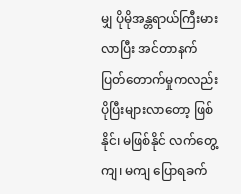မျှ ပိုမိုအန္တရာယ်ကြီးမားလာပြီး အင်တာနက် ပြတ်တောက်မှုကလည်း ပိုပြီးများလာတော့ ဖြစ်နိုင်၊ မဖြစ်နိုင် လက်တွေ့ကျ၊ မကျ ပြောရခက်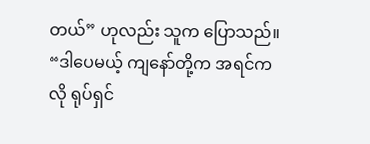တယ်” ဟုလည်း သူက ပြောသည်။
“ဒါပေမယ့် ကျနော်တို့က အရင်ကလို ရုပ်ရှင်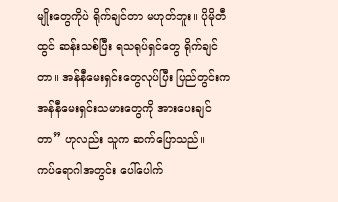မျိုးတွေကိုပဲ ရိုက်ချင်တာ မဟုတ်ဘူး။ ပိုမိုတီထွင် ဆန်းသစ်ပြီး ရသရုပ်ရှင်တွေ ရိုက်ချင်တာ။ အန်နီမေးရှင်းတွေလုပ်ပြီး ပြည်တွင်းက အန်နီမေးရှင်းသမားတွေကို အားပေးချင်တာ” ဟုလည်း သူက ဆက်ပြောသည်။
ကပ်ရောဂါအတွင်း ပေါ်ပေါက်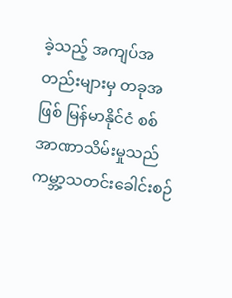ခဲ့သည့် အကျပ်အတည်းများမှ တခုအဖြစ် မြန်မာနိုင်ငံ စစ်အာဏာသိမ်းမှုသည် ကမ္ဘာ့သတင်းခေါင်းစဉ်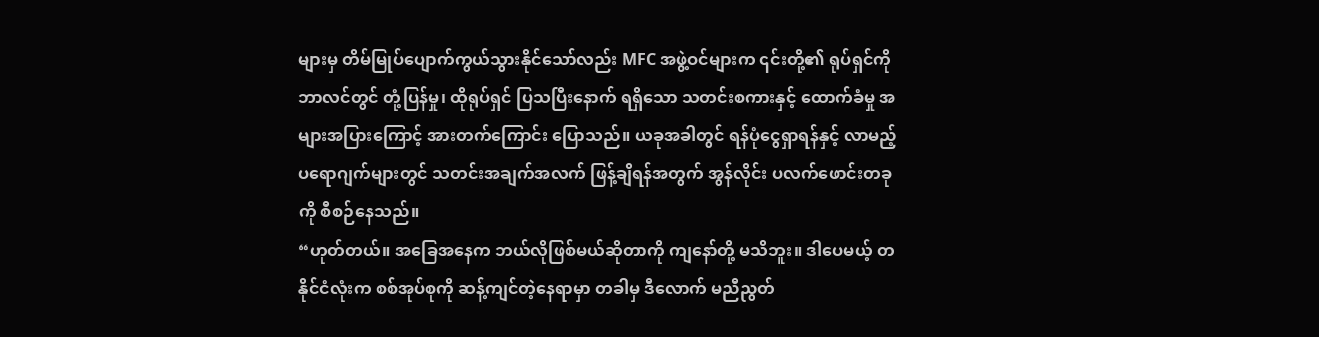များမှ တိမ်မြုပ်ပျောက်ကွယ်သွားနိုင်သော်လည်း MFC အဖွဲ့ဝင်များက ၎င်းတို့၏ ရုပ်ရှင်ကို ဘာလင်တွင် တုံ့ပြန်မှု၊ ထိုရုပ်ရှင် ပြသပြီးနောက် ရရှိသော သတင်းစကားနှင့် ထောက်ခံမှု အများအပြားကြောင့် အားတက်ကြောင်း ပြောသည်။ ယခုအခါတွင် ရန်ပုံငွေရှာရန်နှင့် လာမည့် ပရောဂျက်များတွင် သတင်းအချက်အလက် ဖြန့်ချိရန်အတွက် အွန်လိုင်း ပလက်ဖောင်းတခုကို စီစဉ်နေသည်။
“ဟုတ်တယ်။ အခြေအနေက ဘယ်လိုဖြစ်မယ်ဆိုတာကို ကျနော်တို့ မသိဘူး။ ဒါပေမယ့် တနိုင်ငံလုံးက စစ်အုပ်စုကို ဆန့်ကျင်တဲ့နေရာမှာ တခါမှ ဒီလောက် မညီညွတ်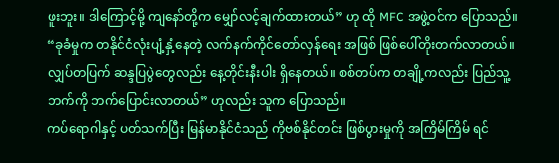ဖူးဘူး။ ဒါကြောင့်မို့ ကျနော်တို့က မျှော်လင့်ချက်ထားတယ်” ဟု ထို MFC အဖွဲ့ဝင်က ပြောသည်။
“ခုခံမှုက တနိုင်ငံလုံးပျံ့နှံ့နေတဲ့ လက်နက်ကိုင်တော်လှန်ရေး အဖြစ် ဖြစ်ပေါ်တိုးတက်လာတယ်။ လျှပ်တပြက် ဆန္ဒပြပွဲတွေလည်း နေ့တိုင်းနီးပါး ရှိနေတယ်။ စစ်တပ်က တချို့ကလည်း ပြည်သူ့ဘက်ကို ဘက်ပြောင်းလာတယ်” ဟုလည်း သူက ပြောသည်။
ကပ်ရောဂါနှင့် ပတ်သက်ပြီး မြန်မာနိုင်ငံသည် ကိုဗစ်နိုင်တင်း ဖြစ်ပွားမှုကို အကြိမ်ကြိမ် ရင်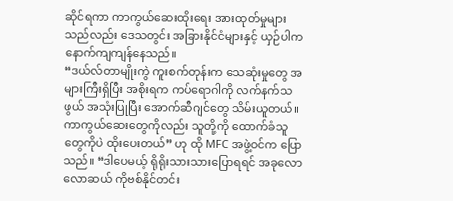ဆိုင်ရကာ ကာကွယ်ဆေးထိုးရေး အားထုတ်မှုများသည်လည်း ဒေသတွင်း အခြားနိုင်ငံများနှင့် ယှဉ်ပါက နောက်ကျကျန်နေသည်။
“ဒယ်လ်တာမျိုးကွဲ ကူးစက်တုန်းက သေဆုံးမှုတွေ အများကြီးရှိပြီး အစိုးရက ကပ်ရောဂါကို လက်နက်သဖွယ် အသုံးပြုပြီး အောက်ဆီဂျင်တွေ သိမ်းယူတယ်။ ကာကွယ်ဆေးတွေကိုလည်း သူတို့ကို ထောက်ခံသူတွေကိုပဲ ထိုးပေးတယ်” ဟု ထို MFC အဖွဲ့ဝင်က ပြောသည်။ “ဒါပေမယ့် ရိုရိုးသားသားပြောရရင် အခုလောလောဆယ် ကိုဗစ်နိုင်တင်း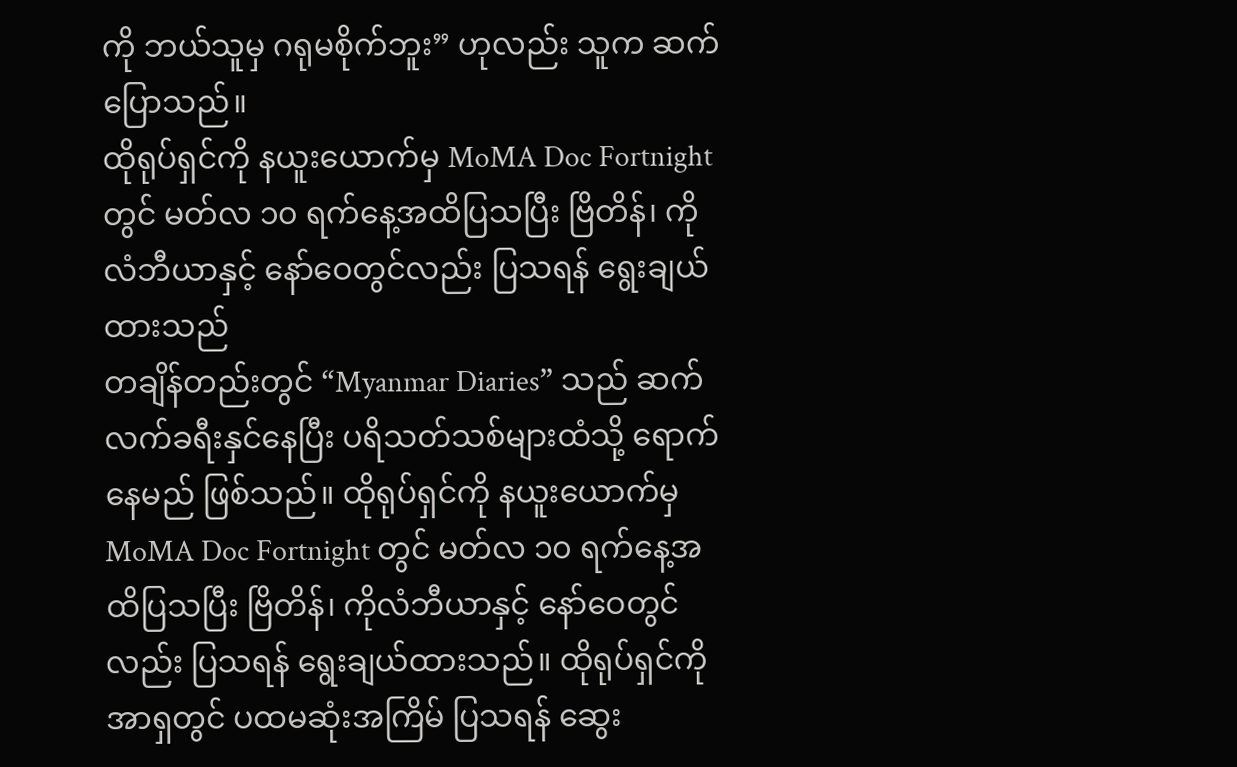ကို ဘယ်သူမှ ဂရုမစိုက်ဘူး” ဟုလည်း သူက ဆက်ပြောသည်။
ထိုရုပ်ရှင်ကို နယူးယောက်မှ MoMA Doc Fortnight တွင် မတ်လ ၁၀ ရက်နေ့အထိပြသပြီး ဗြိတိန်၊ ကိုလံဘီယာနှင့် နော်ဝေတွင်လည်း ပြသရန် ရွေးချယ်ထားသည်
တချိန်တည်းတွင် “Myanmar Diaries” သည် ဆက်လက်ခရီးနှင်နေပြီး ပရိသတ်သစ်များထံသို့ ရောက်နေမည် ဖြစ်သည်။ ထိုရုပ်ရှင်ကို နယူးယောက်မှ MoMA Doc Fortnight တွင် မတ်လ ၁၀ ရက်နေ့အထိပြသပြီး ဗြိတိန်၊ ကိုလံဘီယာနှင့် နော်ဝေတွင်လည်း ပြသရန် ရွေးချယ်ထားသည်။ ထိုရုပ်ရှင်ကို အာရှတွင် ပထမဆုံးအကြိမ် ပြသရန် ဆွေး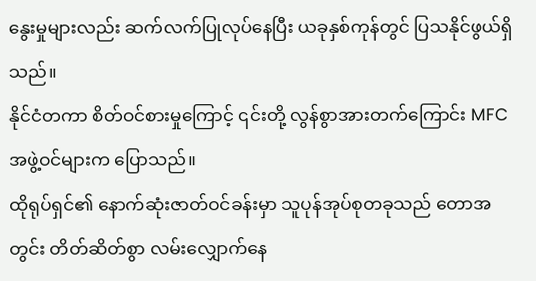နွေးမှုများလည်း ဆက်လက်ပြုလုပ်နေပြီး ယခုနှစ်ကုန်တွင် ပြသနိုင်ဖွယ်ရှိသည်။
နိုင်ငံတကာ စိတ်ဝင်စားမှုကြောင့် ၎င်းတို့ လွန်စွာအားတက်ကြောင်း MFC အဖွဲ့ဝင်များက ပြောသည်။
ထိုရုပ်ရှင်၏ နောက်ဆုံးဇာတ်ဝင်ခန်းမှာ သူပုန်အုပ်စုတခုသည် တောအတွင်း တိတ်ဆိတ်စွာ လမ်းလျှောက်နေ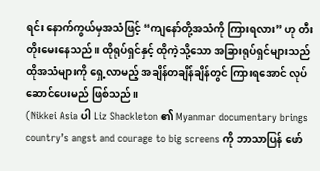ရင်း နောက်ကွယ်မှအသံဖြင့် “ကျနော်တို့အသံကို ကြားရလား” ဟု တီးတိုးမေးနေသည်။ ထိုရုပ်ရှင်နှင့် ထိုကဲ့သို့သော အခြားရုပ်ရှင်များသည် ထိုအသံများကို ရှေ့လာမည့် အချိန်တချိန်ချိန်တွင် ကြားရအောင် လုပ်ဆောင်ပေးမည် ဖြစ်သည်။
(Nikkei Asia ပါ Liz Shackleton ၏ Myanmar documentary brings country’s angst and courage to big screens ကို ဘာသာပြန် ဖော်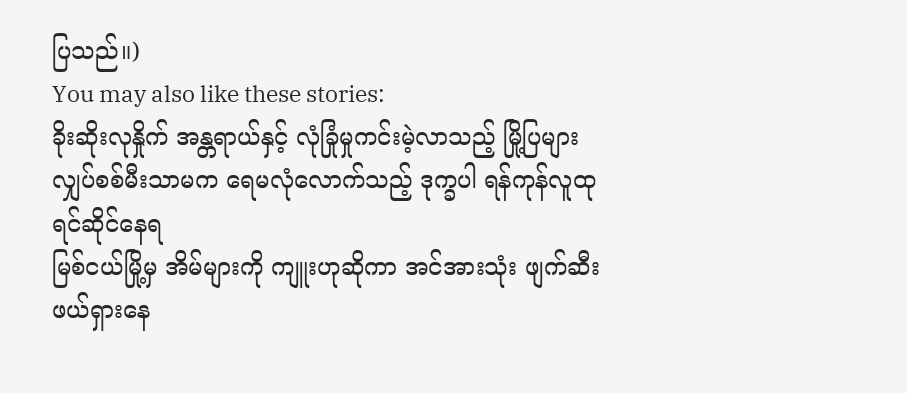ပြသည်။)
You may also like these stories:
ခိုးဆိုးလုနှိုက် အန္တရာယ်နှင့် လုံခြုံမှုကင်းမဲ့လာသည့် မြို့ပြများ
လျှပ်စစ်မီးသာမက ရေမလုံလောက်သည့် ဒုက္ခပါ ရန်ကုန်လူထု ရင်ဆိုင်နေရ
မြစ်ငယ်မြို့မှ အိမ်များကို ကျူးဟုဆိုကာ အင်အားသုံး ဖျက်ဆီးဖယ်ရှားနေ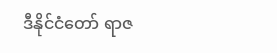ဒီနိုင်ငံတော် ရာဇ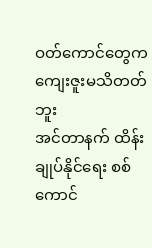ဝတ်ကောင်တွေက ကျေးဇူးမသိတတ်ဘူး
အင်တာနက် ထိန်းချုပ်နိုင်ရေး စစ်ကောင်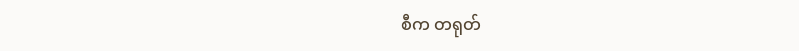စီက တရုတ်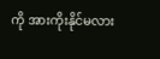ကို အားကိုးနိုင်မလား